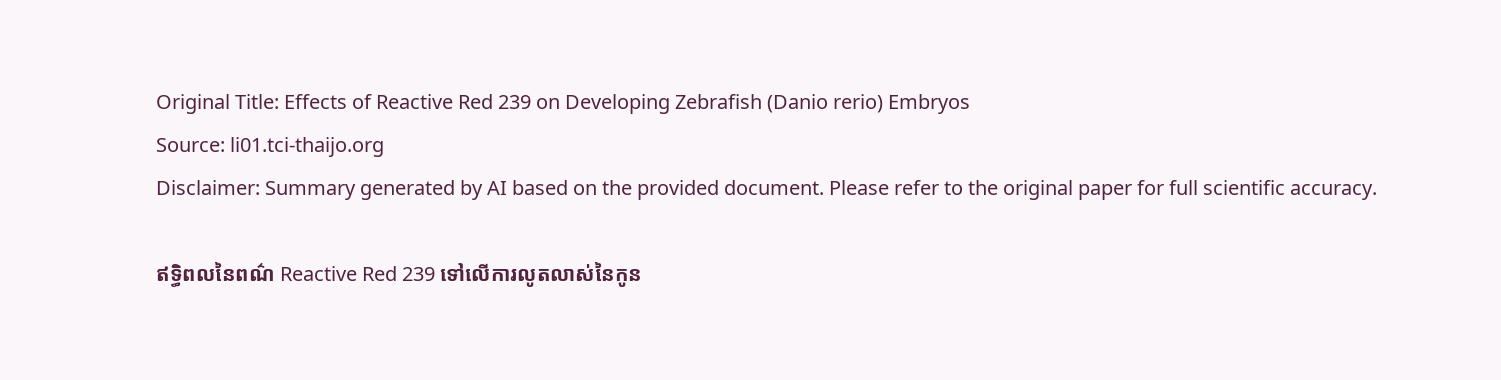Original Title: Effects of Reactive Red 239 on Developing Zebrafish (Danio rerio) Embryos
Source: li01.tci-thaijo.org
Disclaimer: Summary generated by AI based on the provided document. Please refer to the original paper for full scientific accuracy.

ឥទ្ធិពលនៃពណ៌ Reactive Red 239 ទៅលើការលូតលាស់នៃកូន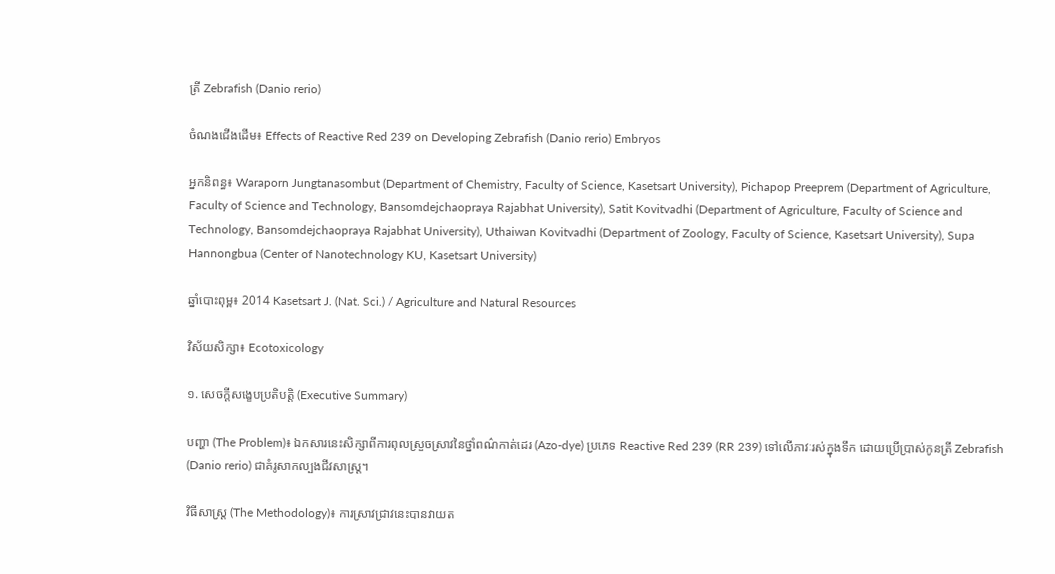ត្រី Zebrafish (Danio rerio)

ចំណងជើងដើម៖ Effects of Reactive Red 239 on Developing Zebrafish (Danio rerio) Embryos

អ្នកនិពន្ធ៖ Waraporn Jungtanasombut (Department of Chemistry, Faculty of Science, Kasetsart University), Pichapop Preeprem (Department of Agriculture, Faculty of Science and Technology, Bansomdejchaopraya Rajabhat University), Satit Kovitvadhi (Department of Agriculture, Faculty of Science and Technology, Bansomdejchaopraya Rajabhat University), Uthaiwan Kovitvadhi (Department of Zoology, Faculty of Science, Kasetsart University), Supa Hannongbua (Center of Nanotechnology KU, Kasetsart University)

ឆ្នាំបោះពុម្ព៖ 2014 Kasetsart J. (Nat. Sci.) / Agriculture and Natural Resources

វិស័យសិក្សា៖ Ecotoxicology

១. សេចក្តីសង្ខេបប្រតិបត្តិ (Executive Summary)

បញ្ហា (The Problem)៖ ឯកសារនេះសិក្សាពីការពុលស្រួចស្រាវនៃថ្នាំពណ៌កាត់ដេរ (Azo-dye) ប្រភេទ Reactive Red 239 (RR 239) ទៅលើភាវៈរស់ក្នុងទឹក ដោយប្រើប្រាស់កូនត្រី Zebrafish (Danio rerio) ជាគំរូសាកល្បងជីវសាស្រ្ត។

វិធីសាស្ត្រ (The Methodology)៖ ការស្រាវជ្រាវនេះបានវាយត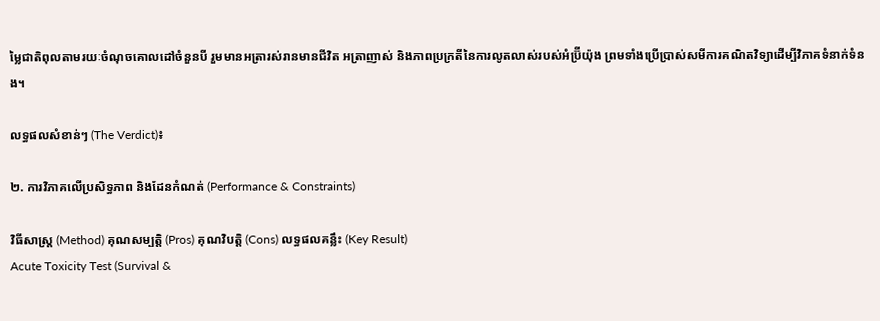ម្លៃជាតិពុលតាមរយៈចំណុចគោលដៅចំនួនបី រួមមានអត្រារស់រានមានជីវិត អត្រាញាស់ និងភាពប្រក្រតីនៃការលូតលាស់របស់អំប្រ៊ីយ៉ុង ព្រមទាំងប្រើប្រាស់សមីការគណិតវិទ្យាដើម្បីវិភាគទំនាក់ទំនង។

លទ្ធផលសំខាន់ៗ (The Verdict)៖

២. ការវិភាគលើប្រសិទ្ធភាព និងដែនកំណត់ (Performance & Constraints)

វិធីសាស្ត្រ (Method) គុណសម្បត្តិ (Pros) គុណវិបត្តិ (Cons) លទ្ធផលគន្លឹះ (Key Result)
Acute Toxicity Test (Survival &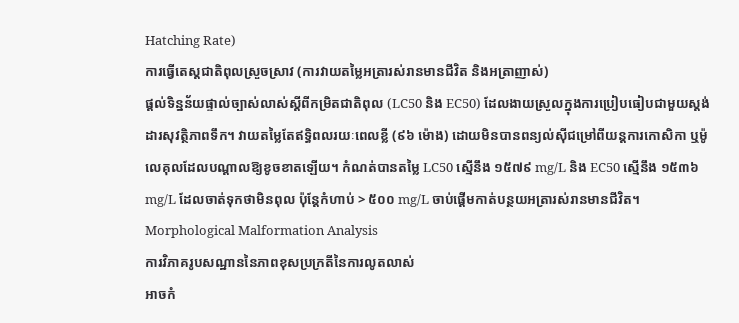Hatching Rate)
ការធ្វើតេស្តជាតិពុលស្រួចស្រាវ (ការវាយតម្លៃអត្រារស់រានមានជីវិត និងអត្រាញាស់)
ផ្តល់ទិន្នន័យផ្ទាល់ច្បាស់លាស់ស្តីពីកម្រិតជាតិពុល (LC50 និង EC50) ដែលងាយស្រួលក្នុងការប្រៀបធៀបជាមួយស្តង់ដារសុវត្ថិភាពទឹក។ វាយតម្លៃតែឥទ្ធិពលរយៈពេលខ្លី (៩៦ ម៉ោង) ដោយមិនបានពន្យល់ស៊ីជម្រៅពីយន្តការកោសិកា ឬម៉ូលេគុលដែលបណ្តាលឱ្យខូចខាតឡើយ។ កំណត់បានតម្លៃ LC50 ស្មើនឹង ១៥៧៩ mg/L និង EC50 ស្មើនឹង ១៥៣៦ mg/L ដែលចាត់ទុកថាមិនពុល ប៉ុន្តែកំហាប់ > ៥០០ mg/L ចាប់ផ្តើមកាត់បន្ថយអត្រារស់រានមានជីវិត។
Morphological Malformation Analysis
ការវិភាគរូបសណ្ឋាននៃភាពខុសប្រក្រតីនៃការលូតលាស់
អាចកំ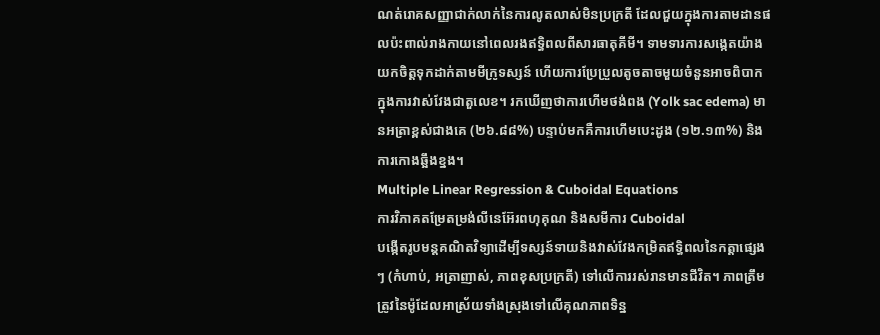ណត់រោគសញ្ញាជាក់លាក់នៃការលូតលាស់មិនប្រក្រតី ដែលជួយក្នុងការតាមដានផលប៉ះពាល់រាងកាយនៅពេលរងឥទ្ធិពលពីសារធាតុគីមី។ ទាមទារការសង្កេតយ៉ាងយកចិត្តទុកដាក់តាមមីក្រូទស្សន៍ ហើយការប្រែប្រួលតូចតាចមួយចំនួនអាចពិបាកក្នុងការវាស់វែងជាតួលេខ។ រកឃើញថាការហើមថង់ពង (Yolk sac edema) មានអត្រាខ្ពស់ជាងគេ (២៦.៨៨%) បន្ទាប់មកគឺការហើមបេះដូង (១២.១៣%) និងការកោងឆ្អឹងខ្នង។
Multiple Linear Regression & Cuboidal Equations
ការវិភាគតម្រែតម្រង់លីនេអ៊ែរពហុគុណ និងសមីការ Cuboidal
បង្កើតរូបមន្តគណិតវិទ្យាដើម្បីទស្សន៍ទាយនិងវាស់វែងកម្រិតឥទ្ធិពលនៃកត្តាផ្សេងៗ (កំហាប់, អត្រាញាស់, ភាពខុសប្រក្រតី) ទៅលើការរស់រានមានជីវិត។ ភាពត្រឹមត្រូវនៃម៉ូដែលអាស្រ័យទាំងស្រុងទៅលើគុណភាពទិន្ន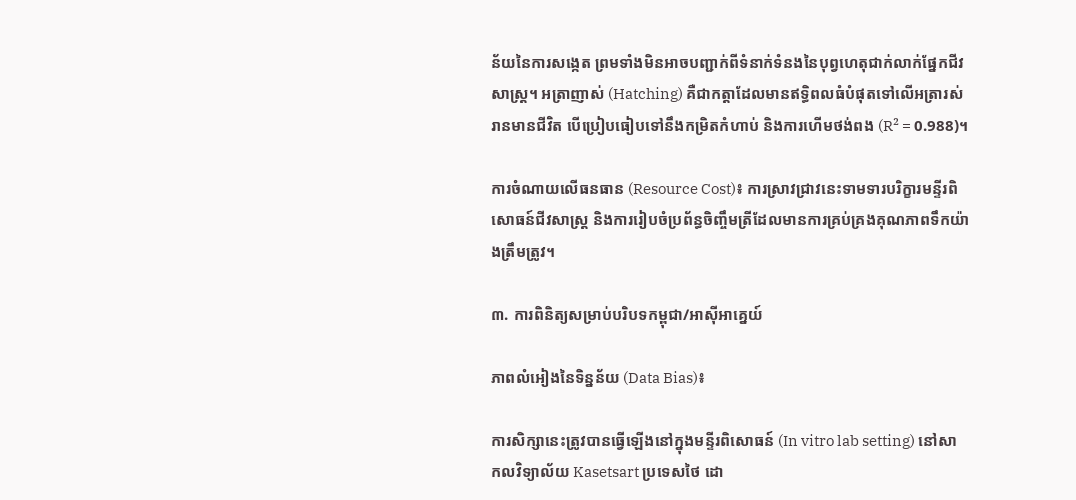ន័យនៃការសង្កេត ព្រមទាំងមិនអាចបញ្ជាក់ពីទំនាក់ទំនងនៃបុព្វហេតុជាក់លាក់ផ្នែកជីវសាស្រ្ត។ អត្រាញាស់ (Hatching) គឺជាកត្តាដែលមានឥទ្ធិពលធំបំផុតទៅលើអត្រារស់រានមានជីវិត បើប្រៀបធៀបទៅនឹងកម្រិតកំហាប់ និងការហើមថង់ពង (R² = 0.988)។

ការចំណាយលើធនធាន (Resource Cost)៖ ការស្រាវជ្រាវនេះទាមទារបរិក្ខារមន្ទីរពិសោធន៍ជីវសាស្រ្ត និងការរៀបចំប្រព័ន្ធចិញ្ចឹមត្រីដែលមានការគ្រប់គ្រងគុណភាពទឹកយ៉ាងត្រឹមត្រូវ។

៣. ការពិនិត្យសម្រាប់បរិបទកម្ពុជា/អាស៊ីអាគ្នេយ៍

ភាពលំអៀងនៃទិន្នន័យ (Data Bias)៖

ការសិក្សានេះត្រូវបានធ្វើឡើងនៅក្នុងមន្ទីរពិសោធន៍ (In vitro lab setting) នៅសាកលវិទ្យាល័យ Kasetsart ប្រទេសថៃ ដោ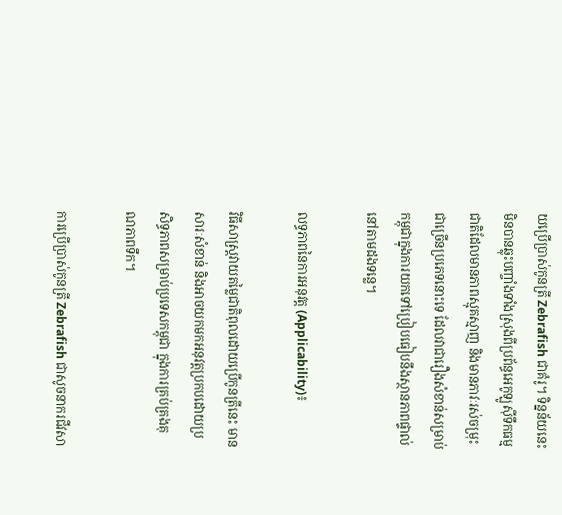យប្រើប្រាស់កូនត្រី Zebrafish ជាគំរូ។ ទិន្នន័យនេះមិនបានឆ្លុះបញ្ចាំងទាំងស្រុងពីប្រព័ន្ធអេកូឡូស៊ីទឹកធម្មជាតិដែលមានភាពស្មុគស្មាញ និងមានភាវៈរស់ចម្រុះជាច្រើនប្រភេទនោះទេ ដែលវាជារឿងសំខាន់សម្រាប់កម្ពុជាក្នុងការយកទៅប្រៀបធៀបនឹងស្ថានភាពផ្ទាល់នៅតាមដងទន្លេ។

លទ្ធភាពនៃការអនុវត្ត (Applicability)៖

វិធីសាស្ត្រវាយតម្លៃជាតិពុលដោយប្រើកូនត្រីនេះ មានសារៈសំខាន់ និងអាចយកមកអនុវត្តប្រកបដោយប្រសិទ្ធភាពសម្រាប់ប្រទេសកម្ពុជា ក្នុងការគ្រប់គ្រងគុណភាពទឹក។

ការប្រើប្រាស់កូនត្រី Zebrafish ជាសូចនាករជីវសា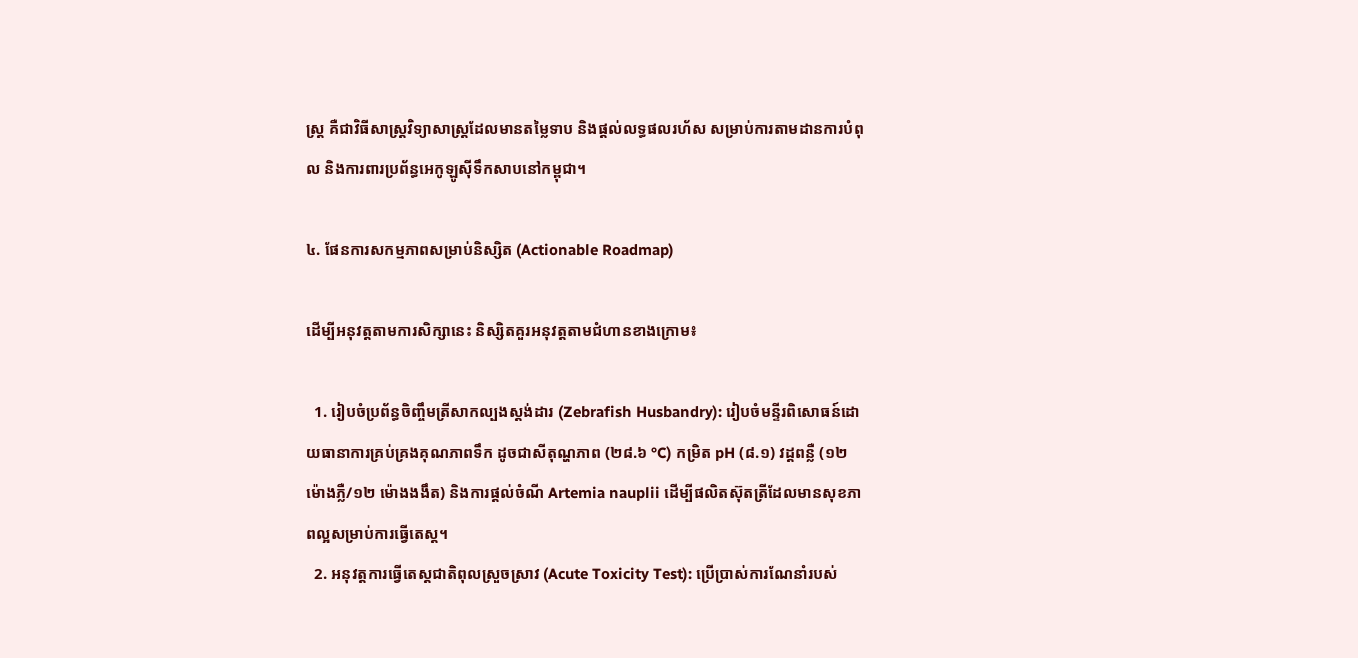ស្រ្ត គឺជាវិធីសាស្ត្រវិទ្យាសាស្ត្រដែលមានតម្លៃទាប និងផ្តល់លទ្ធផលរហ័ស សម្រាប់ការតាមដានការបំពុល និងការពារប្រព័ន្ធអេកូឡូស៊ីទឹកសាបនៅកម្ពុជា។

៤. ផែនការសកម្មភាពសម្រាប់និស្សិត (Actionable Roadmap)

ដើម្បីអនុវត្តតាមការសិក្សានេះ និស្សិតគួរអនុវត្តតាមជំហានខាងក្រោម៖

  1. រៀបចំប្រព័ន្ធចិញ្ចឹមត្រីសាកល្បងស្តង់ដារ (Zebrafish Husbandry): រៀបចំមន្ទីរពិសោធន៍ដោយធានាការគ្រប់គ្រងគុណភាពទឹក ដូចជាសីតុណ្ហភាព (២៨.៦ °C) កម្រិត pH (៨.១) វដ្តពន្លឺ (១២ ម៉ោងភ្លឺ/១២ ម៉ោងងងឹត) និងការផ្តល់ចំណី Artemia nauplii ដើម្បីផលិតស៊ុតត្រីដែលមានសុខភាពល្អសម្រាប់ការធ្វើតេស្ត។
  2. អនុវត្តការធ្វើតេស្តជាតិពុលស្រួចស្រាវ (Acute Toxicity Test): ប្រើប្រាស់ការណែនាំរបស់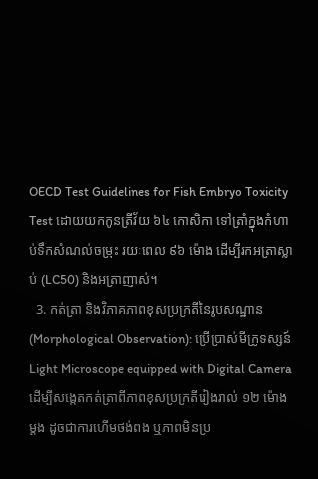OECD Test Guidelines for Fish Embryo Toxicity Test ដោយយកកូនត្រីវ័យ ៦៤ កោសិកា ទៅត្រាំក្នុងកំហាប់ទឹកសំណល់ចម្រុះ រយៈពេល ៩៦ ម៉ោង ដើម្បីរកអត្រាស្លាប់ (LC50) និងអត្រាញាស់។
  3. កត់ត្រា និងវិភាគភាពខុសប្រក្រតីនៃរូបសណ្ឋាន (Morphological Observation): ប្រើប្រាស់មីក្រូទស្សន៍ Light Microscope equipped with Digital Camera ដើម្បីសង្កេតកត់ត្រាពីភាពខុសប្រក្រតីរៀងរាល់ ១២ ម៉ោងម្តង ដូចជាការហើមថង់ពង ឬភាពមិនប្រ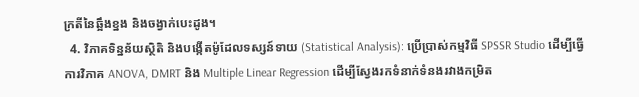ក្រតីនៃឆ្អឹងខ្នង និងចង្វាក់បេះដូង។
  4. វិភាគទិន្នន័យស្ថិតិ និងបង្កើតម៉ូដែលទស្សន៍ទាយ (Statistical Analysis): ប្រើប្រាស់កម្មវិធី SPSSR Studio ដើម្បីធ្វើការវិភាគ ANOVA, DMRT និង Multiple Linear Regression ដើម្បីស្វែងរកទំនាក់ទំនងរវាងកម្រិត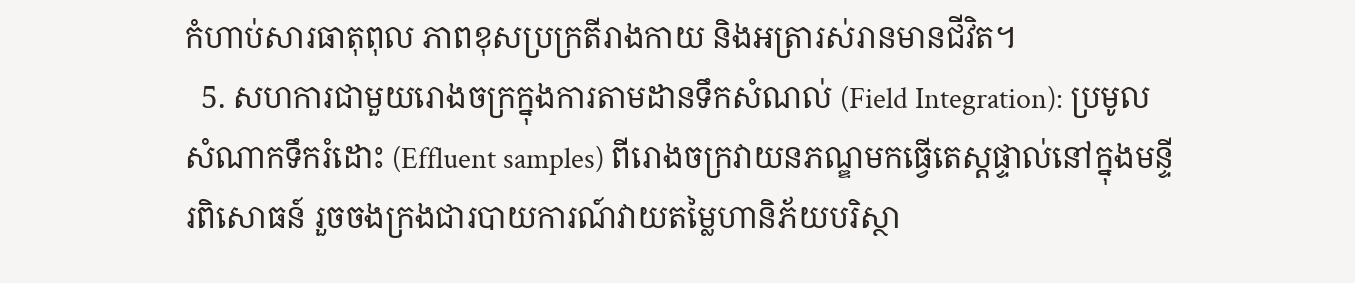កំហាប់សារធាតុពុល ភាពខុសប្រក្រតីរាងកាយ និងអត្រារស់រានមានជីវិត។
  5. សហការជាមួយរោងចក្រក្នុងការតាមដានទឹកសំណល់ (Field Integration): ប្រមូលសំណាកទឹករំដោះ (Effluent samples) ពីរោងចក្រវាយនភណ្ឌមកធ្វើតេស្តផ្ទាល់នៅក្នុងមន្ទីរពិសោធន៍ រួចចងក្រងជារបាយការណ៍វាយតម្លៃហានិភ័យបរិស្ថា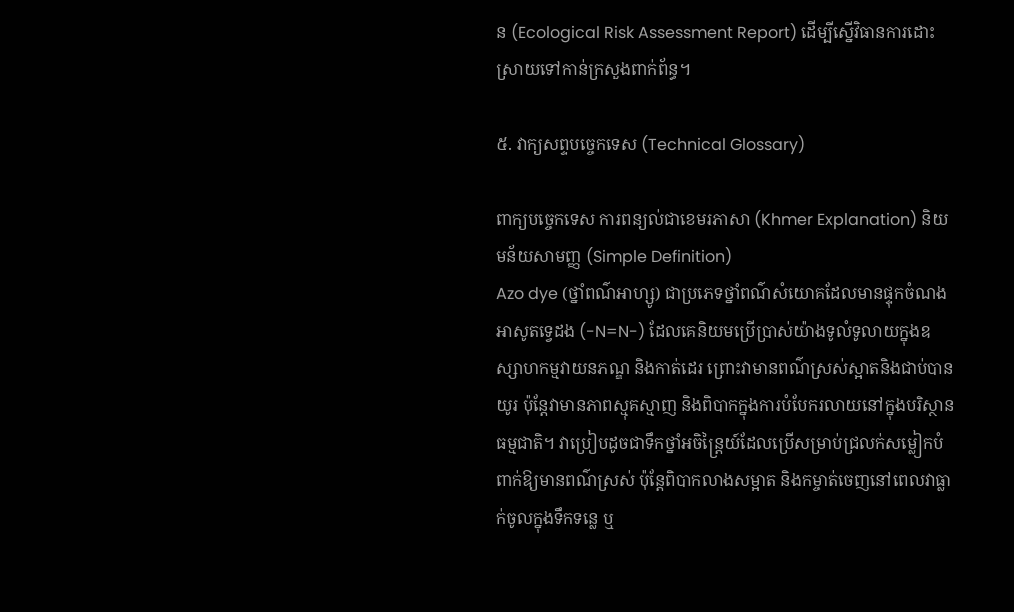ន (Ecological Risk Assessment Report) ដើម្បីស្នើវិធានការដោះស្រាយទៅកាន់ក្រសួងពាក់ព័ន្ធ។

៥. វាក្យសព្ទបច្ចេកទេស (Technical Glossary)

ពាក្យបច្ចេកទេស ការពន្យល់ជាខេមរភាសា (Khmer Explanation) និយមន័យសាមញ្ញ (Simple Definition)
Azo dye (ថ្នាំពណ៌អាហ្សូ) ជាប្រភេទថ្នាំពណ៌សំយោគដែលមានផ្ទុកចំណងអាសូតទ្វេដង (-N=N-) ដែលគេនិយមប្រើប្រាស់យ៉ាងទូលំទូលាយក្នុងឧស្សាហកម្មវាយនភណ្ឌ និងកាត់ដេរ ព្រោះវាមានពណ៌ស្រស់ស្អាតនិងជាប់បានយូរ ប៉ុន្តែវាមានភាពស្មុគស្មាញ និងពិបាកក្នុងការបំបែករលាយនៅក្នុងបរិស្ថានធម្មជាតិ។ វាប្រៀបដូចជាទឹកថ្នាំអចិន្ត្រៃយ៍ដែលប្រើសម្រាប់ជ្រលក់សម្លៀកបំពាក់ឱ្យមានពណ៌ស្រស់ ប៉ុន្តែពិបាកលាងសម្អាត និងកម្ចាត់ចេញនៅពេលវាធ្លាក់ចូលក្នុងទឹកទន្លេ ឬ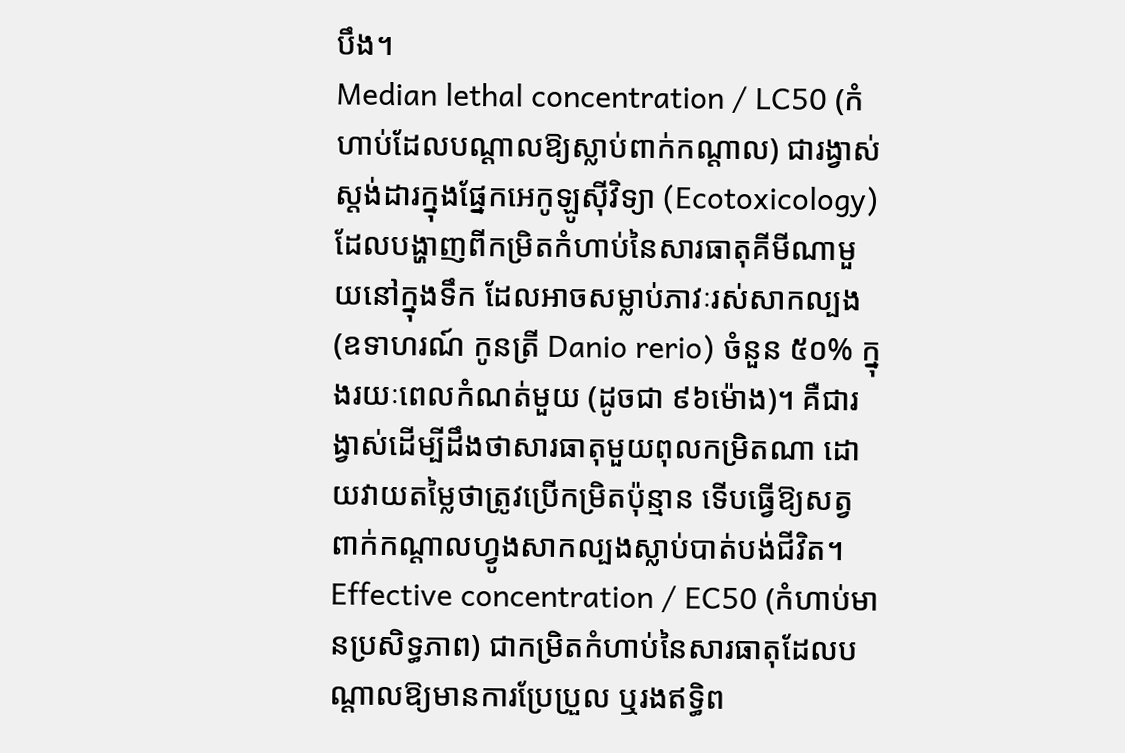បឹង។
Median lethal concentration / LC50 (កំហាប់ដែលបណ្តាលឱ្យស្លាប់ពាក់កណ្តាល) ជារង្វាស់ស្តង់ដារក្នុងផ្នែកអេកូឡូស៊ីវិទ្យា (Ecotoxicology) ដែលបង្ហាញពីកម្រិតកំហាប់នៃសារធាតុគីមីណាមួយនៅក្នុងទឹក ដែលអាចសម្លាប់ភាវៈរស់សាកល្បង (ឧទាហរណ៍ កូនត្រី Danio rerio) ចំនួន ៥០% ក្នុងរយៈពេលកំណត់មួយ (ដូចជា ៩៦ម៉ោង)។ គឺជារង្វាស់ដើម្បីដឹងថាសារធាតុមួយពុលកម្រិតណា ដោយវាយតម្លៃថាត្រូវប្រើកម្រិតប៉ុន្មាន ទើបធ្វើឱ្យសត្វពាក់កណ្តាលហ្វូងសាកល្បងស្លាប់បាត់បង់ជីវិត។
Effective concentration / EC50 (កំហាប់មានប្រសិទ្ធភាព) ជាកម្រិតកំហាប់នៃសារធាតុដែលបណ្តាលឱ្យមានការប្រែប្រួល ឬរងឥទ្ធិព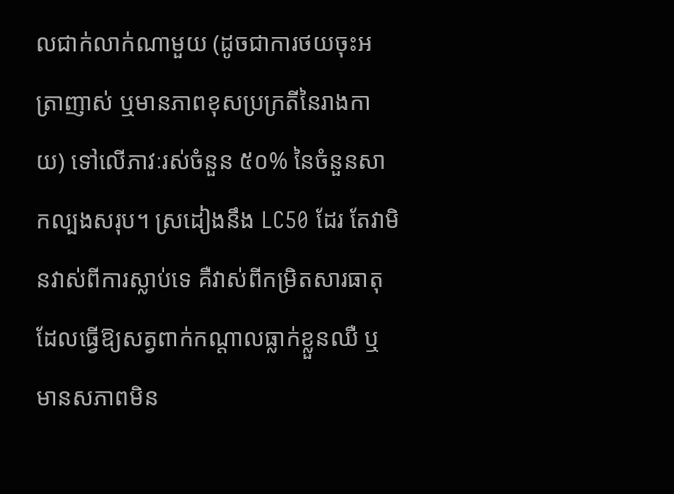លជាក់លាក់ណាមួយ (ដូចជាការថយចុះអត្រាញាស់ ឬមានភាពខុសប្រក្រតីនៃរាងកាយ) ទៅលើភាវៈរស់ចំនួន ៥០% នៃចំនួនសាកល្បងសរុប។ ស្រដៀងនឹង LC50 ដែរ តែវាមិនវាស់ពីការស្លាប់ទេ គឺវាស់ពីកម្រិតសារធាតុដែលធ្វើឱ្យសត្វពាក់កណ្តាលធ្លាក់ខ្លួនឈឺ ឬមានសភាពមិន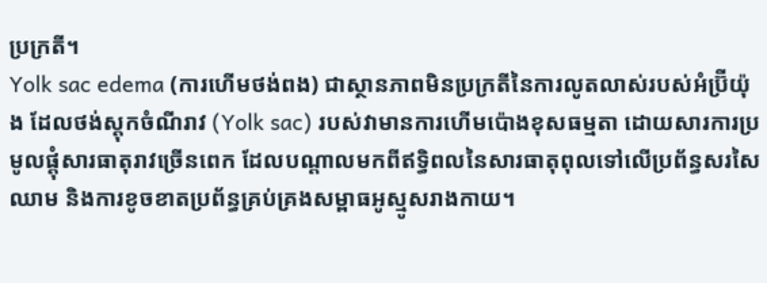ប្រក្រតី។
Yolk sac edema (ការហើមថង់ពង) ជាស្ថានភាពមិនប្រក្រតីនៃការលូតលាស់របស់អំប្រ៊ីយ៉ុង ដែលថង់ស្តុកចំណីរាវ (Yolk sac) របស់វាមានការហើមប៉ោងខុសធម្មតា ដោយសារការប្រមូលផ្តុំសារធាតុរាវច្រើនពេក ដែលបណ្តាលមកពីឥទ្ធិពលនៃសារធាតុពុលទៅលើប្រព័ន្ធសរសៃឈាម និងការខូចខាតប្រព័ន្ធគ្រប់គ្រងសម្ពាធអូស្មូសរាងកាយ។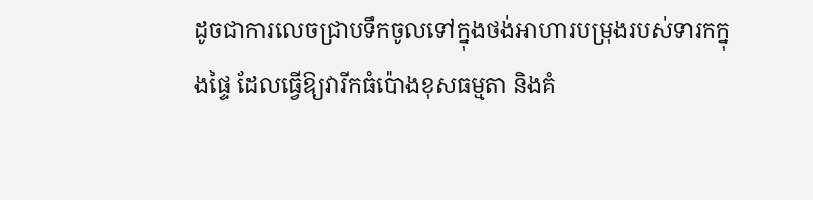ដូចជាការលេចជ្រាបទឹកចូលទៅក្នុងថង់អាហារបម្រុងរបស់ទារកក្នុងផ្ទៃ ដែលធ្វើឱ្យវារីកធំប៉ោងខុសធម្មតា និងគំ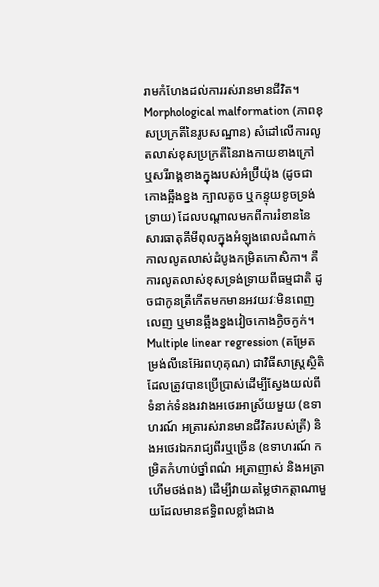រាមកំហែងដល់ការរស់រានមានជីវិត។
Morphological malformation (ភាពខុសប្រក្រតីនៃរូបសណ្ឋាន) សំដៅលើការលូតលាស់ខុសប្រក្រតីនៃរាងកាយខាងក្រៅ ឬសរីរាង្គខាងក្នុងរបស់អំប្រ៊ីយ៉ុង (ដូចជា កោងឆ្អឹងខ្នង ក្បាលតូច ឬកន្ទុយខូចទ្រង់ទ្រាយ) ដែលបណ្តាលមកពីការរំខាននៃសារធាតុគីមីពុលក្នុងអំឡុងពេលដំណាក់កាលលូតលាស់ដំបូងកម្រិតកោសិកា។ គឺការលូតលាស់ខុសទ្រង់ទ្រាយពីធម្មជាតិ ដូចជាកូនត្រីកើតមកមានអវយវៈមិនពេញលេញ ឬមានឆ្អឹងខ្នងវៀចកោងក្ងិចក្ងក់។
Multiple linear regression (តម្រែតម្រង់លីនេអ៊ែរពហុគុណ) ជាវិធីសាស្ត្រស្ថិតិដែលត្រូវបានប្រើប្រាស់ដើម្បីស្វែងយល់ពីទំនាក់ទំនងរវាងអថេរអាស្រ័យមួយ (ឧទាហរណ៍ អត្រារស់រានមានជីវិតរបស់ត្រី) និងអថេរឯករាជ្យពីរឬច្រើន (ឧទាហរណ៍ កម្រិតកំហាប់ថ្នាំពណ៌ អត្រាញាស់ និងអត្រាហើមថង់ពង) ដើម្បីវាយតម្លៃថាកត្តាណាមួយដែលមានឥទ្ធិពលខ្លាំងជាង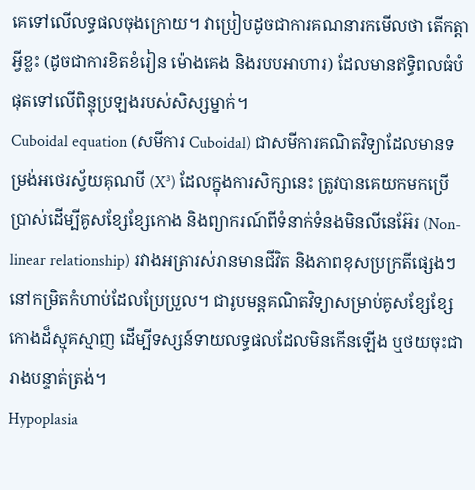គេទៅលើលទ្ធផលចុងក្រោយ។ វាប្រៀបដូចជាការគណនារកមើលថា តើកត្តាអ្វីខ្លះ (ដូចជាការខិតខំរៀន ម៉ោងគេង និងរបបអាហារ) ដែលមានឥទ្ធិពលធំបំផុតទៅលើពិន្ទុប្រឡងរបស់សិស្សម្នាក់។
Cuboidal equation (សមីការ Cuboidal) ជាសមីការគណិតវិទ្យាដែលមានទម្រង់អថេរស្វ័យគុណបី (X³) ដែលក្នុងការសិក្សានេះ ត្រូវបានគេយកមកប្រើប្រាស់ដើម្បីគូសខ្សែខ្សែកោង និងព្យាករណ៍ពីទំនាក់ទំនងមិនលីនេអ៊ែរ (Non-linear relationship) រវាងអត្រារស់រានមានជីវិត និងភាពខុសប្រក្រតីផ្សេងៗនៅកម្រិតកំហាប់ដែលប្រែប្រួល។ ជារូបមន្តគណិតវិទ្យាសម្រាប់គូសខ្សែខ្សែកោងដ៏ស្មុគស្មាញ ដើម្បីទស្សន៍ទាយលទ្ធផលដែលមិនកើនឡើង ឬថយចុះជារាងបន្ទាត់ត្រង់។
Hypoplasia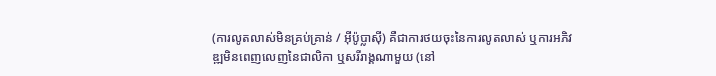(ការលូតលាស់មិនគ្រប់គ្រាន់ / អ៊ីប៉ូប្លាស៊ី) គឺជាការថយចុះនៃការលូតលាស់ ឬការអភិវឌ្ឍមិនពេញលេញនៃជាលិកា ឬសរីរាង្គណាមួយ (នៅ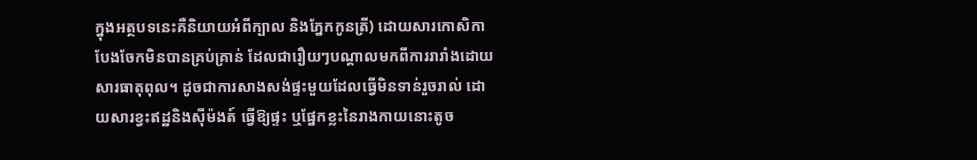ក្នុងអត្ថបទនេះគឺនិយាយអំពីក្បាល និងភ្នែកកូនត្រី) ដោយសារកោសិកាបែងចែកមិនបានគ្រប់គ្រាន់ ដែលជារឿយៗបណ្តាលមកពីការរារាំងដោយសារធាតុពុល។ ដូចជាការសាងសង់ផ្ទះមួយដែលធ្វើមិនទាន់រួចរាល់ ដោយសារខ្វះឥដ្ឋនិងស៊ីម៉ងត៍ ធ្វើឱ្យផ្ទះ ឬផ្នែកខ្លះនៃរាងកាយនោះតូច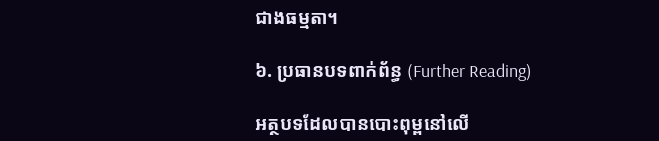ជាងធម្មតា។

៦. ប្រធានបទពាក់ព័ន្ធ (Further Reading)

អត្ថបទដែលបានបោះពុម្ពនៅលើ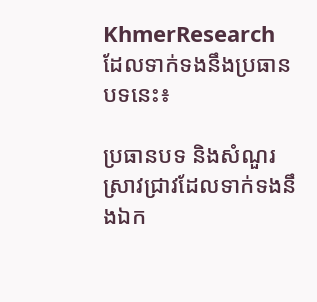KhmerResearch ដែលទាក់ទងនឹងប្រធានបទនេះ៖

ប្រធានបទ និងសំណួរស្រាវជ្រាវដែលទាក់ទងនឹងឯក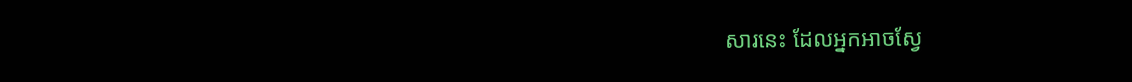សារនេះ ដែលអ្នកអាចស្វែ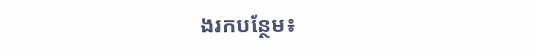ងរកបន្ថែម៖